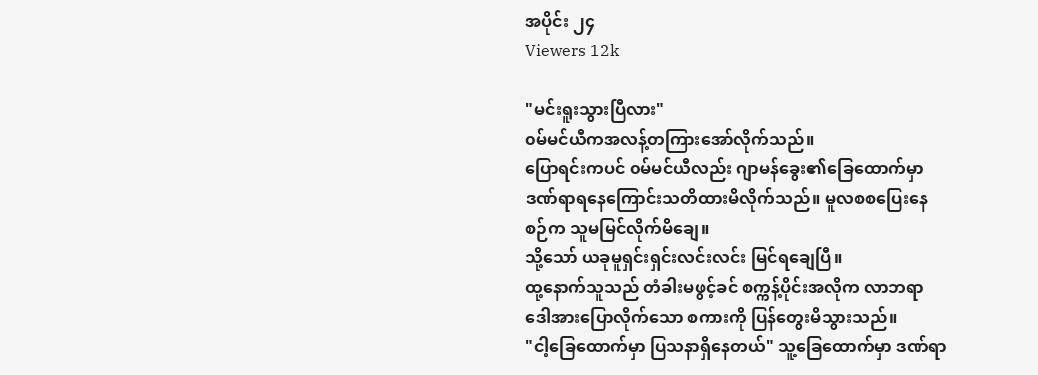အပိုင်း ၂၄
Viewers 12k

"မင်းရူးသွားပြီလား"
၀မ်မင်ယီကအလန့်တကြားအော်လိုက်သည်။
ပြောရင်းကပင် ၀မ်မင်ယီလည်း ဂျာမန်ခွေး၏ခြေထောက်မှာ ဒဏ်ရာရနေကြောင်းသတိထားမိလိုက်သည်။ မူလစစပြေးနေစဉ်က သူမမြင်လိုက်မိချေ။
သို့သော် ယခုမူရှင်းရှင်းလင်းလင်း မြင်ရချေပြီ။
ထု့နောက်သူသည် တံခါးမဖွင့်ခင် စက္ကန့်ပိုင်းအလိုက လာဘရာဒေါအားပြောလိုက်သော စကားကို ပြန်တွေးမိသွားသည်။
"ငါ့ခြေထောက်မှာ ပြသနာရှိနေတယ်" သူ့ခြေထောက်မှာ ဒဏ်ရာ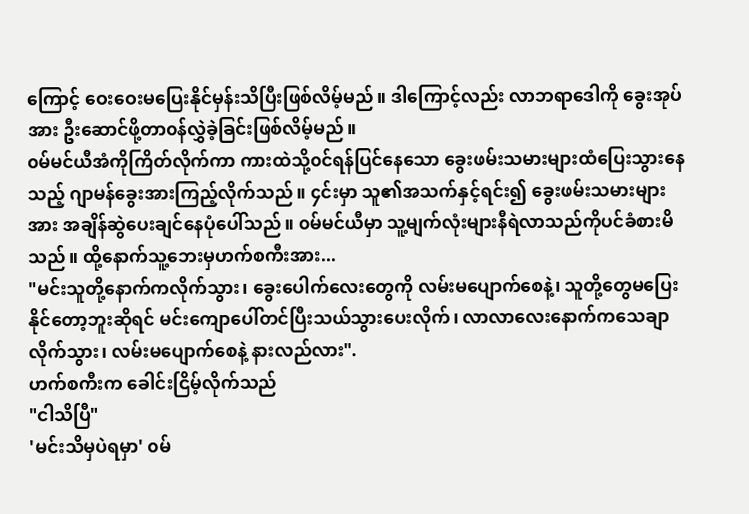ကြောင့် ဝေးဝေးမပြေးနိုင်မှန်းသိပြီးဖြစ်လိမ့်မည်။ ဒါကြောင့်လည်း လာဘရာဒေါကို ခွေးအုပ်အား ဦးဆောင်ဖို့တာ၀န်လွှဲခဲ့ခြင်းဖြစ်လိမ့်မည်။
၀မ်မင်ယီအံကိုကြိတ်လိုက်ကာ ကားထဲသို့၀င်ရန်ပြင်နေသော ခွေးဖမ်းသမားများထံပြေးသွားနေသည့် ဂျာမန်ခွေးအားကြည့်လိုက်သည်။ ၄င်းမှာ သူ၏အသက်နှင့်ရင်း၍ ခွေးဖမ်းသမားများအား အချိန်ဆွဲပေးချင်နေပုံပေါ်သည်။ ၀မ်မင်ယီမှာ သူ့မျက်လုံးများနီရဲလာသည်ကိုပင်ခံစားမိသည်။ ထို့နောက်သူ့ဘေးမှဟက်စကီးအား...
"မင်းသူတို့နောက်ကလိုက်သွား၊ ခွေးပေါက်လေးတွေကို လမ်းမပျောက်စေနဲ့၊ သူတို့တွေမပြေးနိုင်တော့ဘူးဆိုရင် မင်းကျောပေါ်တင်ပြီးသယ်သွားပေးလိုက်၊ လာလာလေးနောက်ကသေချာလိုက်သွား၊ လမ်းမပျောက်စေနဲ့ နားလည်လား".
ဟက်စကီးက ခေါင်းငြိမ့်လိုက်သည်
"ငါသိပြီ"
'မင်းသိမှပဲရမှာ' ၀မ်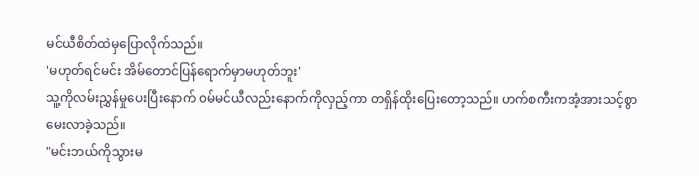မင်ယီစိတ်ထဲမှပြောလိုက်သည်။
'မဟုတ်ရင်မင်း အိမ်တောင်ပြန်ရောက်မှာမဟုတ်ဘူး'
သူ့ကိုလမ်းညွှန်မှုပေးပြီးနောက် ၀မ်မင်ယီလည်းနောက်ကိုလှည့်ကာ တရှိန်ထိုးပြေးတော့သည်။ ဟက်စကီးကအံ့အားသင့်စွာမေးလာခဲ့သည်။
"မင်းဘယ်ကိုသွားမ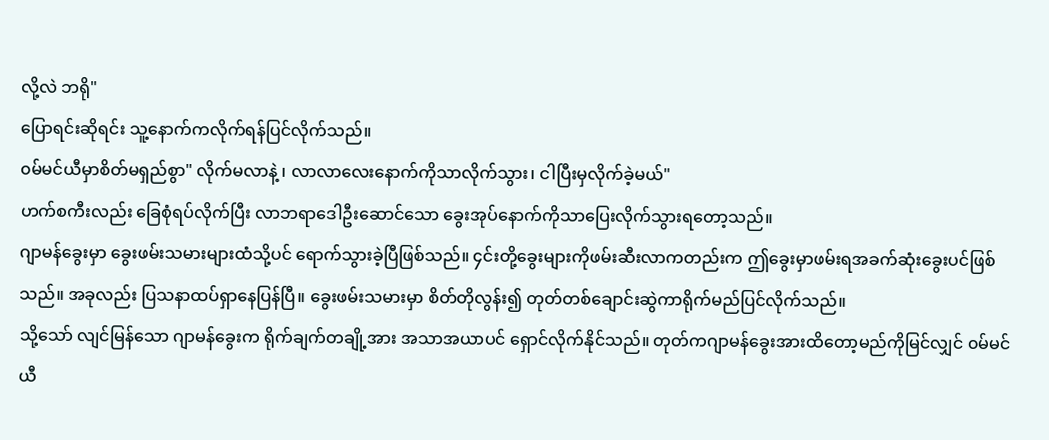လို့လဲ ဘရို"
ပြောရင်းဆိုရင်း သူ့နောက်ကလိုက်ရန်ပြင်လိုက်သည်။
၀မ်မင်ယီမှာစိတ်မရှည်စွာ" လိုက်မလာနဲ့ ၊ လာလာလေးနောက်ကိုသာလိုက်သွား၊ ငါပြီးမှလိုက်ခဲ့မယ်"
ဟက်စကီးလည်း ခြေစုံရပ်လိုက်ပြီး လာဘရာဒေါဦးဆောင်သော ခွေးအုပ်နောက်ကိုသာပြေးလိုက်သွားရတော့သည်။
ဂျာမန်ခွေးမှာ ခွေးဖမ်းသမားများထံသို့ပင် ရောက်သွားခဲ့ပြီဖြစ်သည်။ ၄င်းတို့ခွေးများကိုဖမ်းဆီးလာကတည်းက ဤခွေးမှာဖမ်းရအခက်ဆုံးခွေးပင်ဖြစ်သည်။ အခုလည်း ပြသနာထပ်ရှာနေပြန်ပြီ။ ခွေးဖမ်းသမားမှာ စိတ်တိုလွန်း၍ တုတ်တစ်ချောင်းဆွဲကာရိုက်မည်ပြင်လိုက်သည်။
သို့သော် လျင်မြန်သော ဂျာမန်ခွေးက ရိုက်ချက်တချို့အား အသာအယာပင် ရှောင်လိုက်နိုင်သည်။ တုတ်ကဂျာမန်ခွေးအားထိတော့မည်ကိုမြင်လျှင် ၀မ်မင်ယီ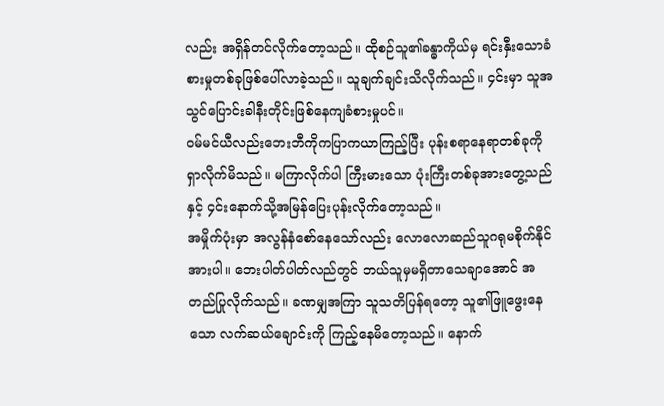လည်း အရှိန်တင်လိုက်တော့သည်။ ထိုစဉ်သူ၏ခန္ဓာကိုယ်မှ ရင်းနှီးသောခံစားမှုတစ်ခုဖြစ်ပေါ်လာခဲ့သည်။ သူချက်ချင်းသိလိုက်သည်။ ၄င်းမှာ သူအသွင်ပြောင်းခါနီးတိုင်းဖြစ်နေကျခံစားမှုပင်။
၀မ်မင်ယီလည်းဘေးဘီကိုကပြာကယာကြည့်ပြီး ပုန်းစရာနေရာတစ်ခုကိုရှာလိုက်မိသည်။ မကြာလိုက်ပါ ကြီးမားသော ပုံးကြီးတစ်ခုအားတွေ့သည်နှင့် ၄င်းနောက်သို့အမြန်ပြေးပုန်းလိုက်တော့သည်။
အမှိုက်ပုံးမှာ အလွန်နံစော်နေသော်လည်း လောလောဆည်သူဂရုမစိုက်နိုင်အားပါ။ ဘေးပါတ်ပါတ်လည်တွင် ဘယ်သူမှမရှိတာသေချာအောင် အတည်ပြုလိုက်သည်။ ခဏမျှအကြာ သူသတိပြန်ရတော့ သူ၏ဖြူဖွေးနေသော လက်ဆယ်ချောင်းကို ကြည့်နေမိတော့သည်။ နောက်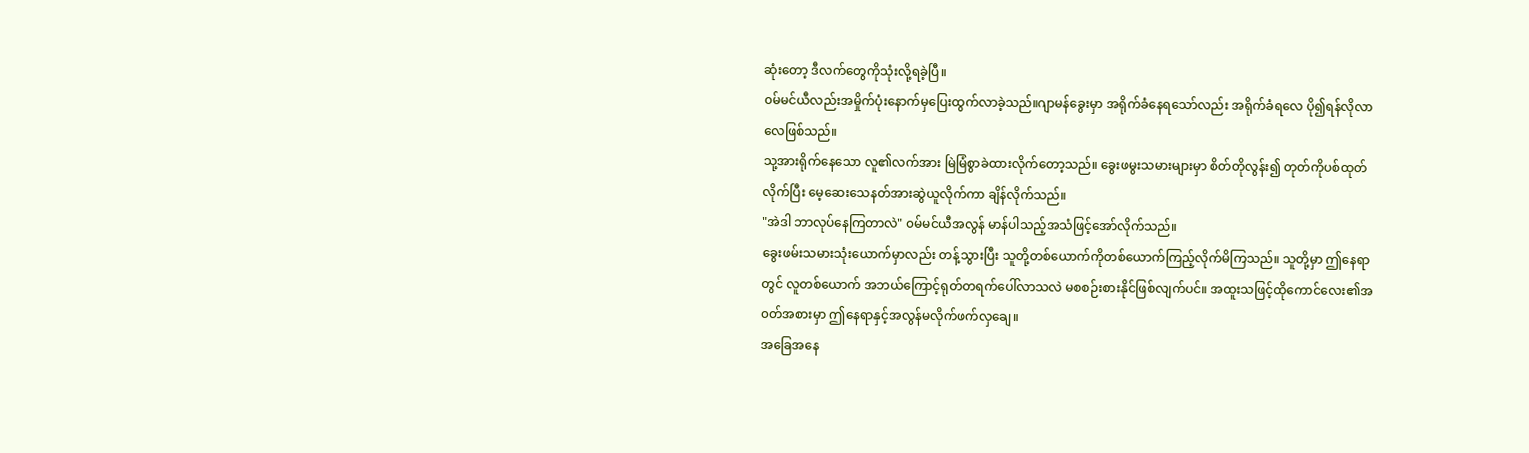ဆုံးတော့ ဒီလက်တွေကိုသုံးလို့ရခဲ့ပြီ။
၀မ်မင်ယီလည်းအမှိုက်ပုံးနောက်မှပြေးထွက်လာခဲ့သည်။ဂျာမန်ခွေးမှာ အရိုက်ခံနေရသော်လည်း အရိုက်ခံရလေ ပို၍ရန်လိုလာလေဖြစ်သည်။
သု့အားရိုက်နေသော လူ၏လက်အား မြဲမြံစွာခဲထားလိုက်တော့သည်။ ခွေးဖမွးသမားများမှာ စိတ်တိုလွန်း၍ တုတ်ကိုပစ်ထုတ်လိုက်ပြီး မေ့ဆေးသေနတ်အားဆွဲယူလိုက်ကာ ချိန်လိုက်သည်။
"အဲဒါ ဘာလုပ်နေကြတာလဲ" ၀မ်မင်ယီအလွန် မာန်ပါသည့်အသံဖြင့်အော်လိုက်သည်။
ခွေးဖမ်းသမားသုံးယောက်မှာလည်း တန့်သွားပြီး သူတို့တစ်ယောက်ကိုတစ်ယောက်ကြည့်လိုက်မိကြသည်။ သူတို့မှာ ဤနေရာတွင် လူတစ်ယောက် အဘယ်ကြောင့်ရုတ်တရက်ပေါ်လာသလဲ မစစဉ်းစားနိုင်ဖြစ်လျက်ပင်။ အထူးသဖြင့်ထိုကောင်လေး၏အ၀တ်အစားမှာ ဤနေရာနှင့်အလွန်မလိုက်ဖက်လှချေ။
အခြေအနေ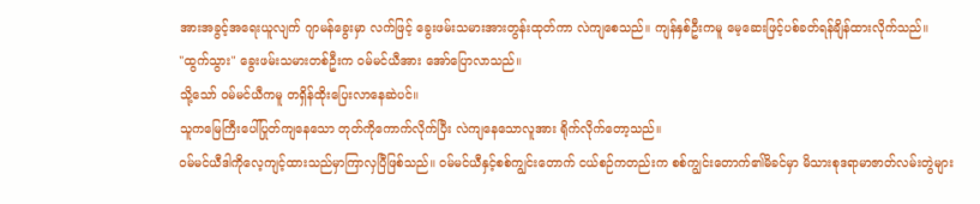အားအခွင့်အရေးယူလျက် ဂျာမန်ခွေးမှာ လက်ဖြင့် ခွေးဖမ်းသမားအားတွန်းထုတ်ကာ လဲကျစေသည်။ ကျန်နှစ်ဦးကမူ မေ့ဆေးဖြင့်ပစ်ခတ်ရန်ချိန်ထားလိုက်သည်။
"ထွက်သွား" ခွေးဖမ်းသမားတစ်ဦးက ၀မ်မင်ယီအား အော်ပြောလာသည်။
သို့သော် ၀မ်မင်ယီကမူ တရှိန်ထိုးပြေးလာနေဆဲပင်။
သူကမြေကြီးပေါ်ပြုတ်ကျနေသော တုတ်ကိုကောက်လိုက်ပြီး လဲကျနေသောလူအား ရိုက်လိုက်တော့သည်။
၀မ်မင်ယီဒါကိုလေ့ကျင့်ထားသည်မှာကြာလှပြီဖြစ်သည်။ ၀မ်မင်ယီနှင့်စစ်ကျွင်းတောက် ငယ်စဉ်ကတည်းက စစ်ကျွင်းတောက်၏မိခင်မှာ မိသားစုဒရာမာဇာတ်လမ်းတွဲများ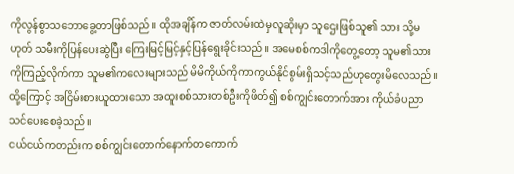ကိုလွန်စွာသဘောခွေ့တာဖြစ်သည်။ ထိုအချိန်က ဇာတ်လမ်းထဲမှလူဆိုးမှာ သူဌေးဖြစ်သူ၏ သား သို့မဟုတ် သမီးကိုပြန်ပေးဆွဲပြီး ကြေးမြင့်မြင့်နှင့်ပြန်ရွေးခိုင်းသည်။ အမေစစ်ကဒါကိုတွေ့တော့ သူမ၏သားကိုကြည့်လိုက်ကာ သူမ၏ကလေးများသည် မိမိကိုယ်ကိုကာကွယ်နိုင်စွမ်းရှိသင့်သည်ဟုတွေးမိလေသည်။ ထို့ကြောင့် အငြိမ်းစားယူထားသော အထူးစစ်သားတစ်ဦးကိုဖိတ်၍ စစ်ကျွင်းတောက်အား ကိုယ်ခံပညာသင်ပေးစေခဲ့သည်။
ငယ်ငယ်ကတည်းက စစ်ကျွင်းတောက်နောက်တကောက်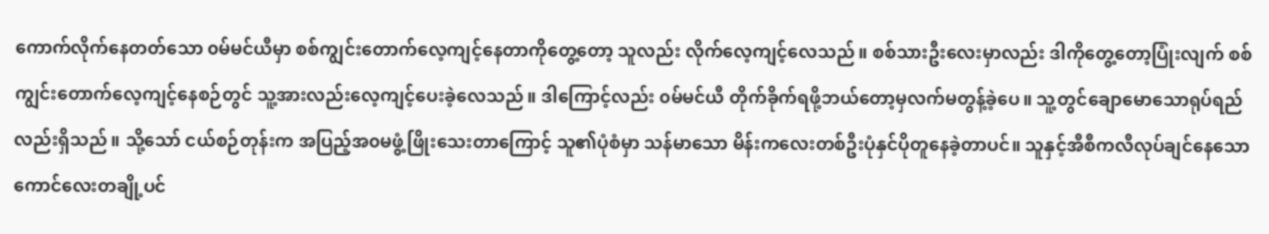ကောက်လိုက်နေတတ်သော ၀မ်မင်ယီမှာ စစ်ကျွင်းတောက်လေ့ကျင့်နေတာကိုတွေ့တော့ သူလည်း လိုက်လေ့ကျင့်လေသည်။ စစ်သားဦးလေးမှာလည်း ဒါကိုတွေ့တော့ပြုံးလျက် စစ်ကျွင်းတောက်လေ့ကျင့်နေစဉ်တွင် သူ့အားလည်းလေ့ကျင့်ပေးခဲ့လေသည်။ ဒါကြောင့်လည်း ၀မ်မင်ယီ တိုက်ခိုက်ရဖို့ဘယ်တော့မှလက်မတွန့်ခဲ့ပေ။ သူ့တွင်ချောမောသောရုပ်ရည်လည်းရှိသည်။ သို့သော် ငယ်စဉ်တုန်းက အပြည့်အ၀မဖွံ့ဖြိုးသေးတာကြောင့် သူ၏ပုံစံမှာ သန်မာသော မိန်းကလေးတစ်ဦးပုံနှင်ပိုတူနေခဲ့တာပင်။ သူနှင့်အီစီကလီလုပ်ချင်နေသော ကောင်လေးတချို့ပင်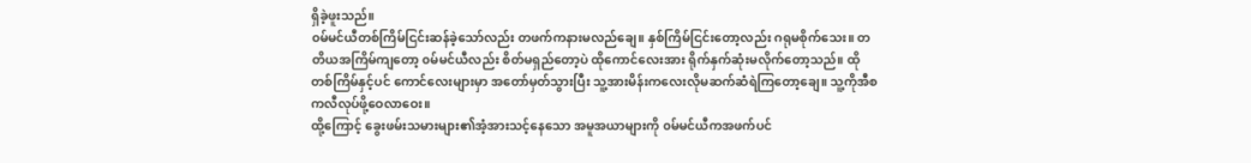ရှိခဲ့ဖူးသည်။
၀မ်မင်ယီတစ်ကြိမ်ငြင်းဆန်ခဲ့သော်လည်း တဖက်ကနားမလည်ချေ။ နှစ်ကြိမ်ငြင်းတော့လည်း ဂရုမစိုက်သေး။ တတိယအကြိမ်ကျတော့ ၀မ်မင်ယီလည်း စိတ်မရှည်တော့ပဲ ထိုကောင်လေးအား ရိုက်နှက်ဆုံးမလိုက်တော့သည်။ ထိုတစ်ကြိမ်နှင့်ပင် ကောင်လေးများမှာ အတော်မှတ်သွားပြီး သူ့အားမိန်းကလေးလိုမဆက်ဆံရဲကြတော့ချေ။ သူ့ကိုအီစကလီလုပ်ဖို့ဝေလာဝေး။
ထို့ကြောင့် ခွေးဖမ်းသမားများ၏အံ့အားသင့်နေသော အမူအယာများကို ၀မ်မင်ယီကအဖက်ပင်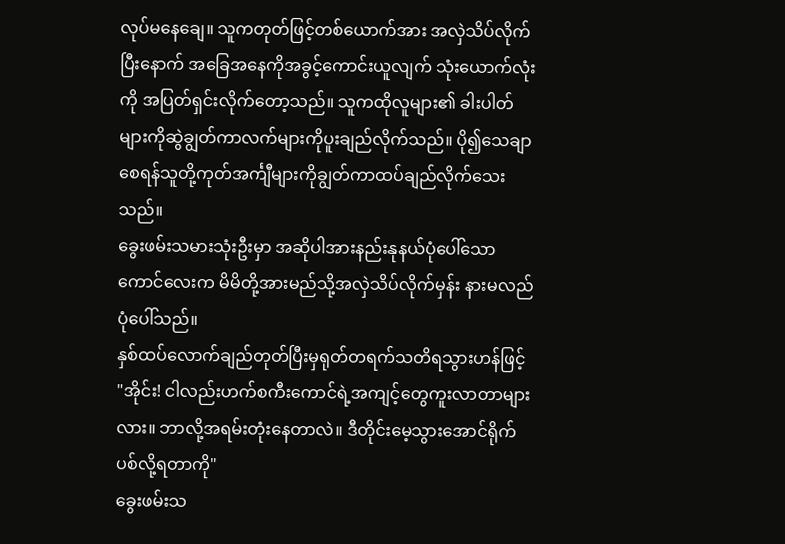လုပ်မနေချေ။ သူကတုတ်ဖြင့်တစ်ယောက်အား အလှဲသိပ်လိုက်ပြီးနောက် အခြေအနေကိုအခွင့်ကောင်းယူလျက် သုံးယောက်လုံးကို အပြတ်ရှင်းလိုက်တော့သည်။ သူကထိုလူများ၏ ခါးပါတ်များကိုဆွဲချွတ်ကာလက်များကိုပူးချည်လိုက်သည်။ ပို၍သေချာစေရန်သူတို့ကုတ်အင်္ကျီများကိုချွတ်ကာထပ်ချည်လိုက်သေးသည်။
ခွေးဖမ်းသမားသုံးဦးမှာ အဆိုပါအားနည်းနုနယ်ပုံပေါ်သော ကောင်လေးက မိမိတို့အားမည်သို့အလှဲသိပ်လိုက်မှန်း နားမလည်ပုံပေါ်သည်။
နှစ်ထပ်လောက်ချည်တုတ်ပြီးမှရုတ်တရက်သတိရသွားဟန်ဖြင့် "အိုင်း! ငါလည်းဟက်စကီးကောင်ရဲ့အကျင့်တွေကူးလာတာများလား။ ဘာလို့အရမ်းတုံးနေတာလဲ။ ဒီတိုင်းမေ့သွားအောင်ရိုက်ပစ်လို့ရတာကို"
ခွေးဖမ်းသ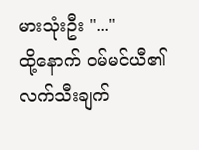မားသုံးဦး "..."
ထို့နောက် ၀မ်မင်ယီ၏ လက်သီးချက်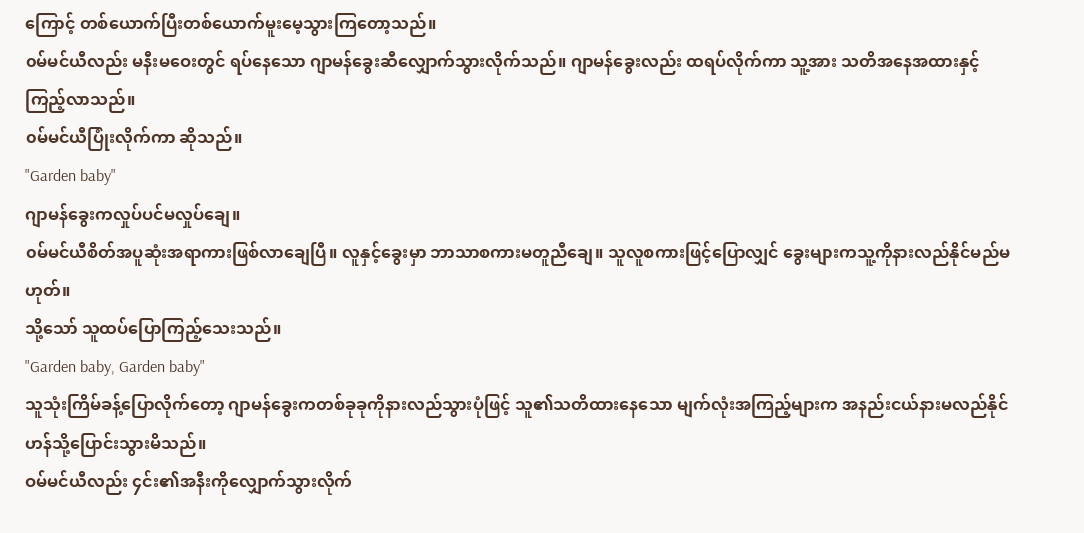ကြောင့် တစ်ယောက်ပြီးတစ်ယောက်မူးမေ့သွားကြတော့သည်။
၀မ်မင်ယီလည်း မနီးမဝေးတွင် ရပ်နေသော ဂျာမန်ခွေးဆီလျှောက်သွားလိုက်သည်။ ဂျာမန်ခွေးလည်း ထရပ်လိုက်ကာ သူ့အား သတိအနေအထားနှင့်ကြည့်လာသည်။
၀မ်မင်ယီပြုံးလိုက်ကာ ဆိုသည်။
"Garden baby"
ဂျာမန်ခွေးကလှုပ်ပင်မလှုပ်ချေ။
၀မ်မင်ယီစိတ်အပူဆုံးအရာကားဖြစ်လာချေပြီ။ လူနှင့်ခွေးမှာ ဘာသာစကားမတူညီချေ။ သူလူစကားဖြင့်ပြောလျှင် ခွေးများကသူ့ကိုနားလည်နိုင်မည်မဟုတ်။
သို့သော် သူထပ်ပြောကြည့်သေးသည်။
"Garden baby, Garden baby"
သူသုံးကြိမ်ခန့်ပြောလိုက်တော့ ဂျာမန်ခွေးကတစ်ခုခုကိုနားလည်သွားပုံဖြင့် သူ၏သတိထားနေသော မျက်လုံးအကြည့်များက အနည်းငယ်နားမလည်နိုင်ဟန်သို့ပြောင်းသွားမိသည်။
ဝမ်မင်ယီလည်း ၄င်း၏အနီးကိုလျှောက်သွားလိုက်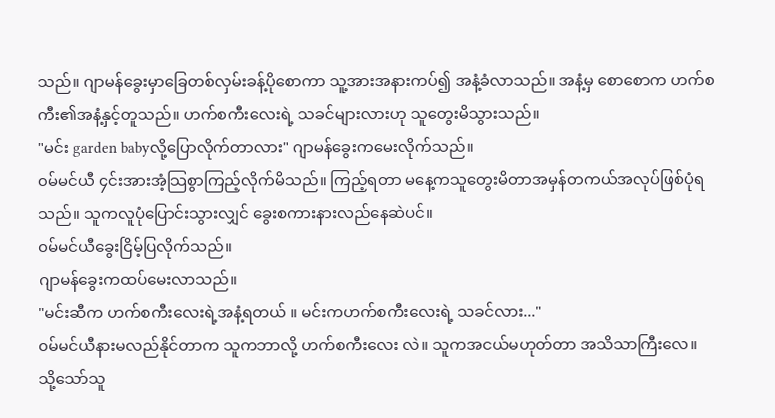သည်။ ဂျာမန်ခွေးမှာခြေတစ်လှမ်းခန့်ပိုစောကာ သူ့အားအနားကပ်၍ အနံ့ခံလာသည်။ အနံ့မှ စောစောက ဟက်စကီး၏အနံ့နှင့်တူသည်။ ဟက်စကီးလေးရဲ့ သခင်များလားဟု သူတွေးမိသွားသည်။
"မင်း garden babyလို့ပြောလိုက်တာလား" ဂျာမန်ခွေးကမေးလိုက်သည်။
၀မ်မင်ယီ ၄င်းအားအံ့သြစွာကြည့်လိုက်မိသည်။ ကြည့်ရတာ မနေ့ကသူတွေးမိတာအမှန်တကယ်အလုပ်ဖြစ်ပုံရသည်။ သူကလူပုံပြောင်းသွားလျှင် ခွေးစကားနားလည်နေဆဲပင်။
၀မ်မင်ယီခွေးငြိမ့်ပြလိုက်သည်။
ဂျာမန်ခွေးကထပ်မေးလာသည်။
"မင်းဆီက ဟက်စကီးလေးရဲ့အနံ့ရတယ် ။ မင်းကဟက်စကီးလေးရဲ့ သခင်လား..."
၀မ်မင်ယီနားမလည်နိုင်တာက သူကဘာလို့ ဟက်စကီးလေး လဲ။ သူကအငယ်မဟုတ်တာ အသိသာကြီးလေ။
သို့သော်သူ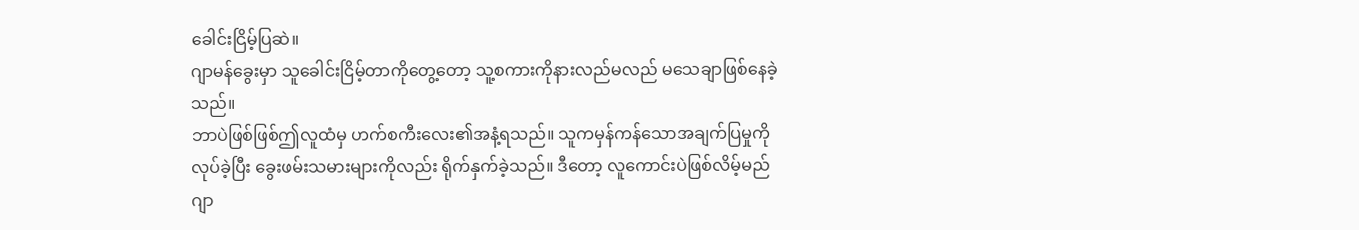ခေါင်းငြိမ့်ပြဆဲ။
ဂျာမန်ခွေးမှာ သူခေါင်းငြိမ့်တာကိုတွေ့တော့ သူ့စကားကိုနားလည်မလည် မသေချာဖြစ်နေခဲ့သည်။
ဘာပဲဖြစ်ဖြစ်ဤလူထံမှ ဟက်စကီးလေး၏အနံ့ရသည်။ သူကမှန်ကန်သောအချက်ပြမှုကိုလုပ်ခဲ့ပြီး ခွေးဖမ်းသမားများကိုလည်း ရိုက်နှက်ခဲ့သည်။ ဒီတော့ လူကောင်းပဲဖြစ်လိမ့်မည်
ဂျာ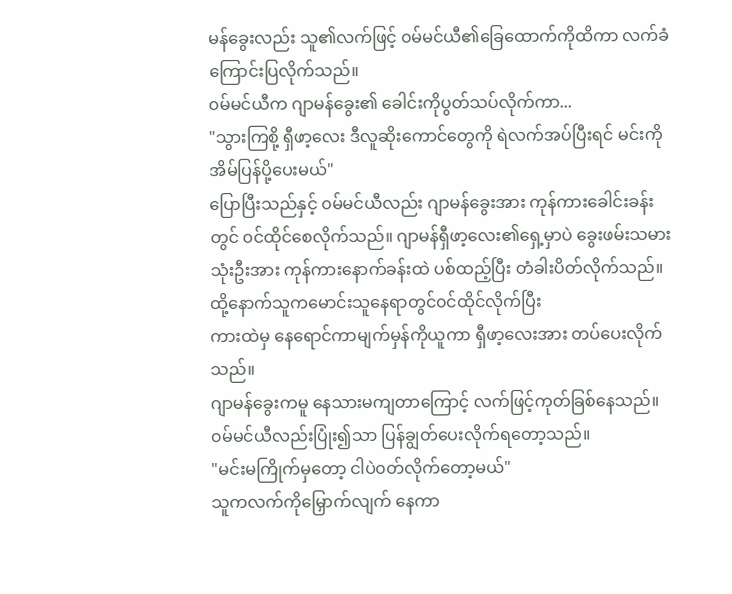မန်ခွေးလည်း သူ၏လက်ဖြင့် ၀မ်မင်ယီ၏ခြေထောက်ကိုထိကာ လက်ခံကြောင်းပြလိုက်သည်။
၀မ်မင်ယီက ဂျာမန်ခွေး၏ ခေါင်းကိုပွတ်သပ်လိုက်ကာ...
"သွားကြစို့ ရှီဖာ့လေး ဒီလူဆိုးကောင်တွေကို ရဲလက်အပ်ပြီးရင် မင်းကိုအိမ်ပြန်ပို့ပေးမယ်"
ပြောပြီးသည်နှင့် ၀မ်မင်ယီလည်း ဂျာမန်ခွေးအား ကုန်ကားခေါင်းခန်းတွင် ၀င်ထိုင်စေလိုက်သည်။ ဂျာမန်ရှီဖာ့လေး၏ရှေ့မှာပဲ ခွေးဖမ်းသမားသုံးဦးအား ကုန်ကားနောက်ခန်းထဲ ပစ်ထည့်ပြီး တံခါးပိတ်လိုက်သည်။
ထို့နောက်သူကမောင်းသူနေရာတွင်၀င်ထိုင်လိုက်ပြီး
ကားထဲမှ နေရောင်ကာမျက်မှန်ကိုယူကာ ရှီဖာ့လေးအား တပ်ပေးလိုက်သည်။
ဂျာမန်ခွေးကမူ နေသားမကျတာကြောင့် လက်ဖြင့်ကုတ်ခြစ်နေသည်။
၀မ်မင်ယီလည်းပြုံး၍သာ ပြန်ချွတ်ပေးလိုက်ရတော့သည်။
"မင်းမကြိုက်မှတော့ ငါပဲ၀တ်လိုက်တော့မယ်"
သူကလက်ကိုမြှောက်လျက် နေကာ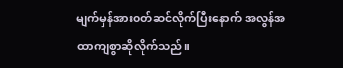မျက်မှန်အား၀တ်ဆင်လိုက်ပြီးနောက် အလွန်အထာကျစွာဆိုလိုက်သည်။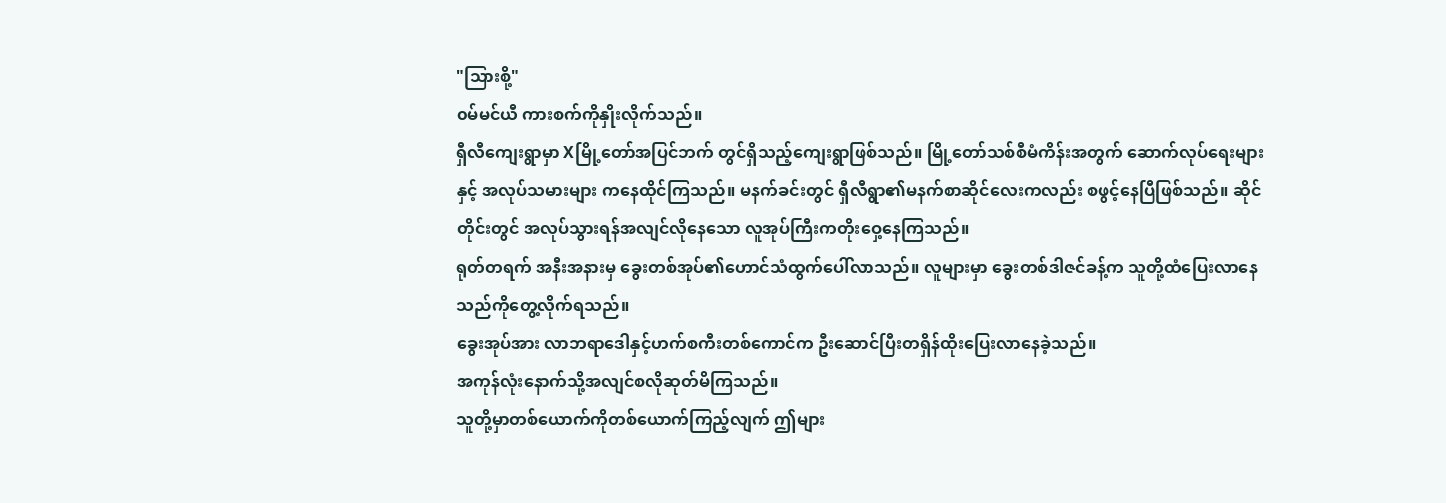"သြားစို့"
၀မ်မင်ယီ ကားစက်ကိုနှိုးလိုက်သည်။
ရှီလီကျေးရွာမှာ Xမြို့တော်အပြင်ဘက် တွင်ရှိသည့်ကျေးရွာဖြစ်သည်။ မြို့တော်သစ်စီမံကိန်းအတွက် ဆောက်လုပ်ရေးများနှင့် အလုပ်သမားများ ကနေထိုင်ကြသည်။ မနက်ခင်းတွင် ရှီလီရွာ၏မနက်စာဆိုင်လေးကလည်း စဖွင့်နေပြီဖြစ်သည်။ ဆိုင်တိုင်းတွင် အလုပ်သွားရန်အလျင်လိုနေသော လူအုပ်ကြီးကတိုးဝှေ့နေကြသည်။
ရုတ်တရက် အနီးအနားမှ ခွေးတစ်အုပ်၏ဟောင်သံထွက်ပေါ်လာသည်။ လူများမှာ ခွေးတစ်ဒါဇင်ခန့်က သူတို့ထံပြေးလာနေသည်ကိုတွေ့လိုက်ရသည်။
ခွေးအုပ်အား လာဘရာဒေါနှင့်ဟက်စကီးတစ်ကောင်က ဦးဆောင်ပြီးတရှိန်ထိုးပြေးလာနေခဲ့သည်။
အကုန်လုံးနောက်သို့အလျင်စလိုဆုတ်မိကြသည်။
သူတို့မှာတစ်ယောက်ကိုတစ်ယောက်ကြည့်လျက် ဤများ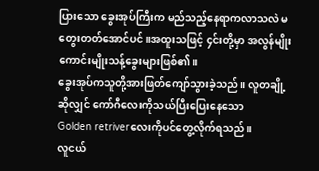ပြားသော ခွေးအုပ်ကြီးက မည်သည့်နေရာကလာသလဲ မတွေးတတ်အောင်ပင်။အထူးသဖြင့် ၄င်းတို့မှာ အလွန်မျိုးကောင်းမျိုးသန့်ခွေးများဖြစ်၏။
ခွေးအုပ်ကသူတို့အားဖြတ်ကျော်သွားခဲ့သည်။ လူတချို့ဆိုလျှင် ကော်ဂီလေးကိုသယ်ပြီးပြေးနေသော
Golden retriverလေးကိုပင်တွေ့လိုက်ရသည်။
လူငယ်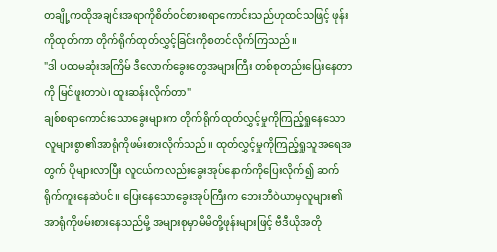တချို့ကထိုအချင်းအရာကိုစိတ်၀င်စားစရာကောင်းသည်ဟုထင်သဖြင့် ဖုန်းကိုထုတ်ကာ တိုက်ရိုက်ထုတ်လွှင့်ခြင်းကိုစတင်လိုက်ကြသည်။
"ဒါ ပထမဆုံးအကြိမ် ဒီလောက်ခွေးတွေအများကြီး တစ်စုတည်းပြေးနေတာကို မြင်ဖူးတာပဲ၊ ထူးဆန်းလိုက်တာ"
ချစ်စရာကောင်းသောခွေးများက တိုက်ရိုက်ထုတ်လွှင့်မှုကိုကြည့်ရှုနေသော လူများစွာ၏အာရုံကိုဖမ်းစားလိုက်သည်။ ထုတ်လွှင့်မှုကိုကြည့်ရှုသူအရေအတွက် ပိုများလာပြီး လူငယ်ကလည်းခွေးအုပ်နောက်ကိုပြေးလိုက်၍ ဆက်ရိုက်ကူးနေဆဲပင်။ ပြေးနေသောခွေးအုပ်ကြီးက ဘေးဘီဝဲယာမှလူများ၏အာရုံကိုဖမ်းစားနေသည်မို့ အများစုမှာမိမိတို့ဖုန်းများဖြင့် ဗီဒီယိုအတို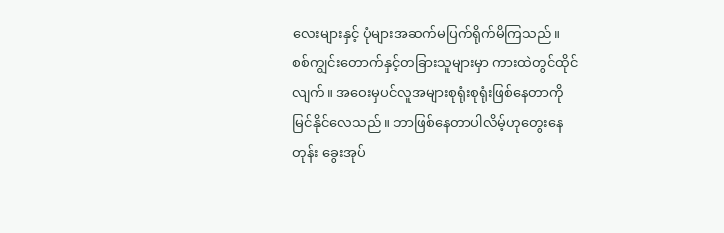လေးများနှင့် ပုံများအဆက်မပြက်ရိုက်မိကြသည်။
စစ်ကျွင်းတောက်နှင့်တခြားသူများမှာ ကားထဲတွင်ထိုင်လျက်။ အဝေးမှပင်လူအများစုရုံးစုရုံးဖြစ်နေတာကိုမြင်နိုင်လေသည်။ ဘာဖြစ်နေတာပါလိမ့်ဟုတွေးနေတုန်း ခွေးအုပ်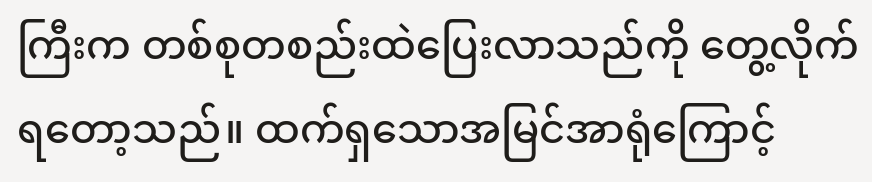ကြီးက တစ်စုတစည်းထဲပြေးလာသည်ကို တွေ့လိုက်ရတော့သည်။ ထက်ရှသောအမြင်အာရုံကြောင့်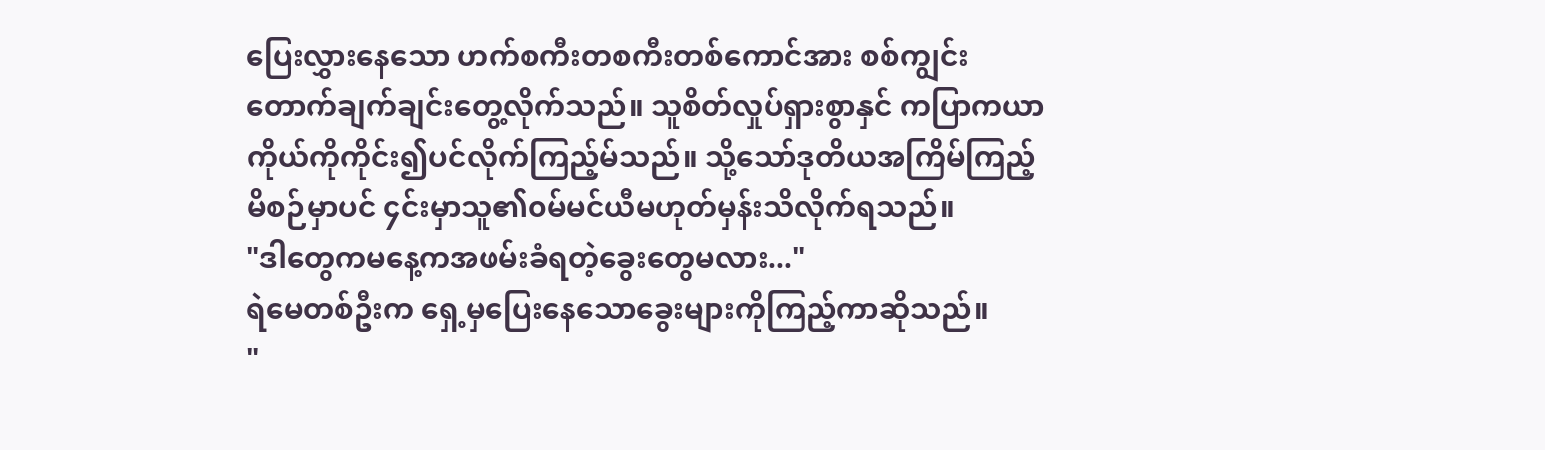ပြေးလွှားနေသော ဟက်စကီးတစကီးတစ်ကောင်အား စစ်ကျွင်းတောက်ချက်ချင်းတွေ့လိုက်သည်။ သူစိတ်လှုပ်ရှားစွာနှင် ကပြာကယာကိုယ်ကိုကိုင်း၍ပင်လိုက်ကြည့်မ်သည်။ သို့သော်ဒုတိယအကြိမ်ကြည့်မိစဉ်မှာပင် ၄င်းမှာသူ၏၀မ်မင်ယီမဟုတ်မှန်းသိလိုက်ရသည်။
"ဒါတွေကမနေ့ကအဖမ်းခံရတဲ့ခွေးတွေမလား..."
ရဲမေတစ်ဦးက ရှေ့မှပြေးနေသောခွေးများကိုကြည့်ကာဆိုသည်။
"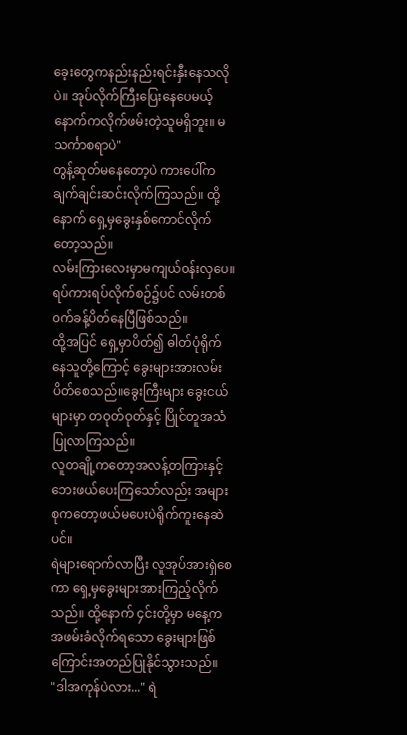ခေ့းတွေကနည်းနည်းရင်းနှီးနေသလိုပဲ။ အုပ်လိုက်ကြီးပြေးနေပေမယ့် နောက်ကလိုက်ဖမ်းတဲ့သူမရှိဘူး။ မသင်္ကာစရာပဲ"
တွန့်ဆုတ်မနေတော့ပဲ ကားပေါ်ကချက်ချင်းဆင်းလိုက်ကြသည်။ ထို့နောက် ရှေ့မှခွေးနှစ်ကောင်လိုက်တော့သည်။
လမ်းကြားလေးမှာမကျယ်၀န်းလှပေ။ ရပ်ကားရပ်လိုက်စဉ်၌ပင် လမ်းတစ်၀က်ခန့်ပိတ်နေပြီဖြစ်သည်။
ထို့အပြင် ရှေ့မှာပိတ်၍ ဓါတ်ပုံရိုက်နေသူတို့ကြောင့် ခွေးများအားလမ်းပိတ်စေသည်။ခွေးကြီးများ ခွေးငယ်များမှာ တဝုတ်ဝုတ်နှင့် ပြိုင်တူအသံပြုလာကြသည်။
လူတချို့ကတော့အလန့်တကြားနှင့်ဘေးဖယ်ပေးကြသော်လည်း အများစုကတော့ဖယ်မပေးပဲရိုက်ကူးနေဆဲပင်။
ရဲများရောက်လာပြီး လူအုပ်အားရှဲစေကာ ရှေ့မှခွေးများအားကြည့်လိုက်သည်။ ထို့နောက် ၄င်းတို့မှာ မနေ့ကအဖမ်းခံလိုက်ရသော ခွေးများဖြစ်ကြောင်းအတည်ပြုနိုင်သွားသည်။
"ဒါအကုန်ပဲလား..." ရဲ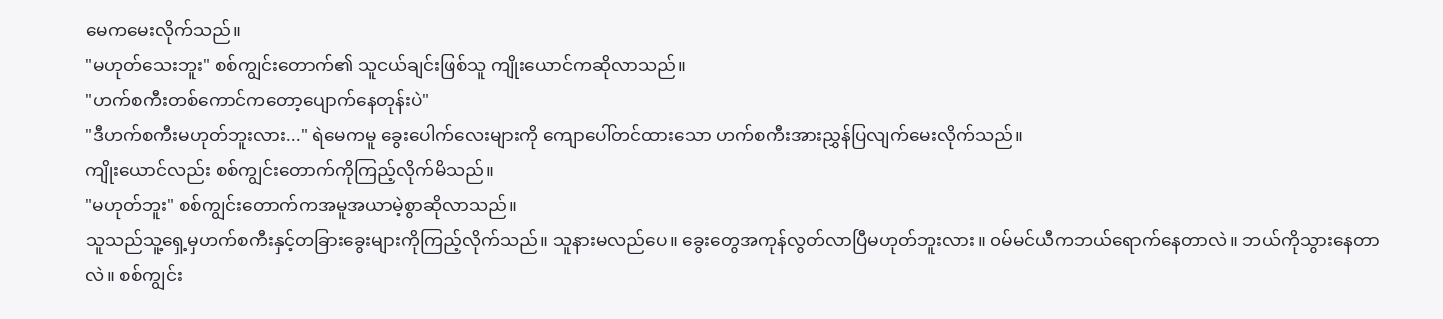မေကမေးလိုက်သည်။
"မဟုတ်သေးဘူး" စစ်ကျွင်းတောက်၏ သူငယ်ချင်းဖြစ်သူ ကျိုးယောင်ကဆိုလာသည်။
"ဟက်စကီးတစ်ကောင်ကတော့ပျောက်နေတုန်းပဲ"
"ဒီဟက်စကီးမဟုတ်ဘူးလား..." ရဲမေကမူ ခွေးပေါက်လေးများကို ကျောပေါ်တင်ထားသော ဟက်စကီးအားညွှန်ပြလျက်မေးလိုက်သည်။
ကျိုးယောင်လည်း စစ်ကျွင်းတောက်ကိုကြည့်လိုက်မိသည်။
"မဟုတ်ဘူး" စစ်ကျွင်းတောက်ကအမူအယာမဲ့စွာဆိုလာသည်။
သူသည်သူ့ရှေ့မှဟက်စကီးနှင့်တခြားခွေးများကိုကြည့်လိုက်သည်။ သူနားမလည်ပေ။ ခွေးတွေအကုန်လွတ်လာပြီမဟုတ်ဘူးလား။ ၀မ်မင်ယီကဘယ်ရောက်နေတာလဲ။ ဘယ်ကိုသွားနေတာလဲ။ စစ်ကျွင်း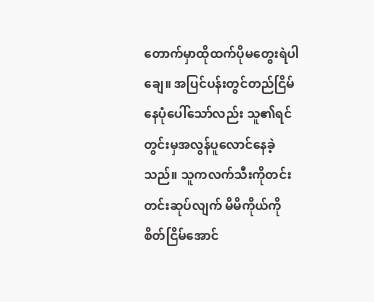တောက်မှာထိုထက်ပိုမတွေးရဲပါချေ။ အပြင်ပန်းတွင်တည်ငြိမ်နေပုံပေါ်သော်လည်း သူ၏ရင်တွင်းမှအလွန်ပူလောင်နေခဲ့သည်။ သူကလက်သီးကိုတင်းတင်းဆုပ်လျက် မိမိကိုယ်ကိုစိတ်ငြိမ်အောင်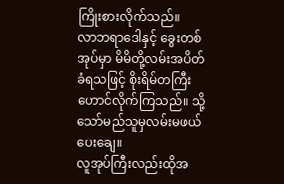ကြိုးစားလိုက်သည်။
လာဘရာဒေါနှင့် ခွေးတစ်အုပ်မှာ မိမိတို့လမ်းအပိတ်ခံရသဖြင့် စိုးရိမ်တကြီးဟောင်လိုက်ကြသည်။ သို့သော်မည်သူမှလမ်းမဖယ်ပေးချေ။
လူအုပ်ကြီးလည်းထိုအ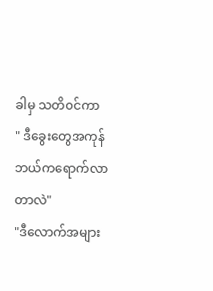ခါမှ သတိ၀င်ကာ
" ဒီခွေးတွေအကုန်ဘယ်ကရောက်လာတာလဲ"
"ဒီလောက်အများ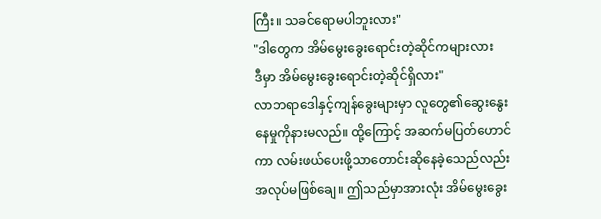ကြီး။ သခင်ရောမပါဘူးလား"
"ဒါတွေက အိမ်မွေးခွေးရောင်းတဲ့ဆိုင်ကများလား
ဒီမှာ အိမ်မွေးခွေးရောင်းတဲ့ဆိုင်ရှိလား"
လာဘရာဒေါနှင့်ကျန်ခွေးများမှာ လူတွေ၏ဆွေးနွေးနေမှုကိုနားမလည်။ ထို့ကြောင့် အဆက်မပြတ်ဟောင်ကာ လမ်းဖယ်ပေးဖို့သာတောင်းဆိုနေခဲ့သေည်လည်း အလုပ်မဖြစ်ချေ။ ဤသည်မှာအားလုံး အိမ်မွေးခွေး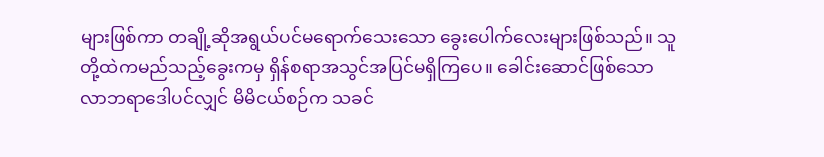များဖြစ်ကာ တချို့ဆိုအရွယ်ပင်မရောက်သေးသော ခွေးပေါက်လေးများဖြစ်သည်။ သူတို့ထဲကမည်သည့်ခွေးကမှ ရှိန်စရာအသွင်အပြင်မရှိကြပေ။ ခေါင်းဆောင်ဖြစ်သော လာဘရာဒေါပင်လျှင် မိမိငယ်စဉ်က သခင်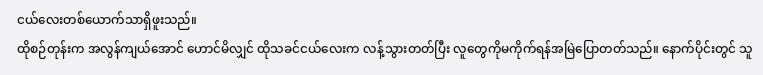ငယ်လေးတစ်ယောက်သာရှိဖူးသည်။
ထိုစဉ်တုန်းက အလွန်ကျယ်အောင် ဟောင်မိလျှင် ထိုသခင်ငယ်လေးက လန့်သွားတတ်ပြီး လူတွေကိုမကိုက်ရန်အမြဲပြောတတ်သည်။ နောက်ပိုင်းတွင် သူ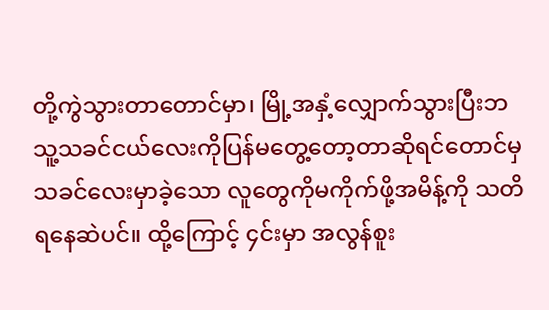တို့ကွဲသွားတာတောင်မှာ၊ မြို့အနှံ့လျှောက်သွားပြီးဘသူ့သခင်ငယ်လေးကိုပြန်မတွေ့တော့တာဆိုရင်တောင်မှ သခင်လေးမှာခဲ့သော လူတွေကိုမကိုက်ဖို့အမိန့်ကို သတိရနေဆဲပင်။ ထို့ကြောင့် ၄င်းမှာ အလွန်စူး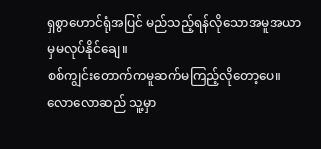ရှစွာဟောင်ရုံအပြင် မည်သည့်ရန်လိုသောအမူအယာမှမလုပ်နိုင်ချေ။
စစ်ကျွင်းတောက်ကမူဆက်မကြည့်လိုတော့ပေ။ လောလောဆည် သူ့မှာ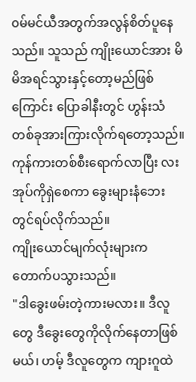၀မ်မင်ယီအတွက်အလွန်စိတ်ပူနေသည်။ သူသည် ကျိုးယောင်အား မိမိအရင်သွားနှင့်တော့မည်ဖြစ်ကြောင်း ပြောခါနီးတွင် ဟွန်းသံတစ်ခုအားကြားလိုက်ရတော့သည်။ ကုန်ကားတစ်စီးရောက်လာပြီး လးအုပ်ကိုရှဲစေကာ ခွေးများနံဘေးတွင်ရပ်လိုက်သည်။
ကျိုးယောင်မျက်လုံးများကတောက်ပသွားသည်။
"ဒါခွေးဖမ်းတဲ့ကားမလား။ ဒီလူတွေ ဒီခွေးတွေကိုလိုက်နေတာဖြစ်မယ်၊ ဟမ့် ဒီလူတွေက ကျားဂူထဲ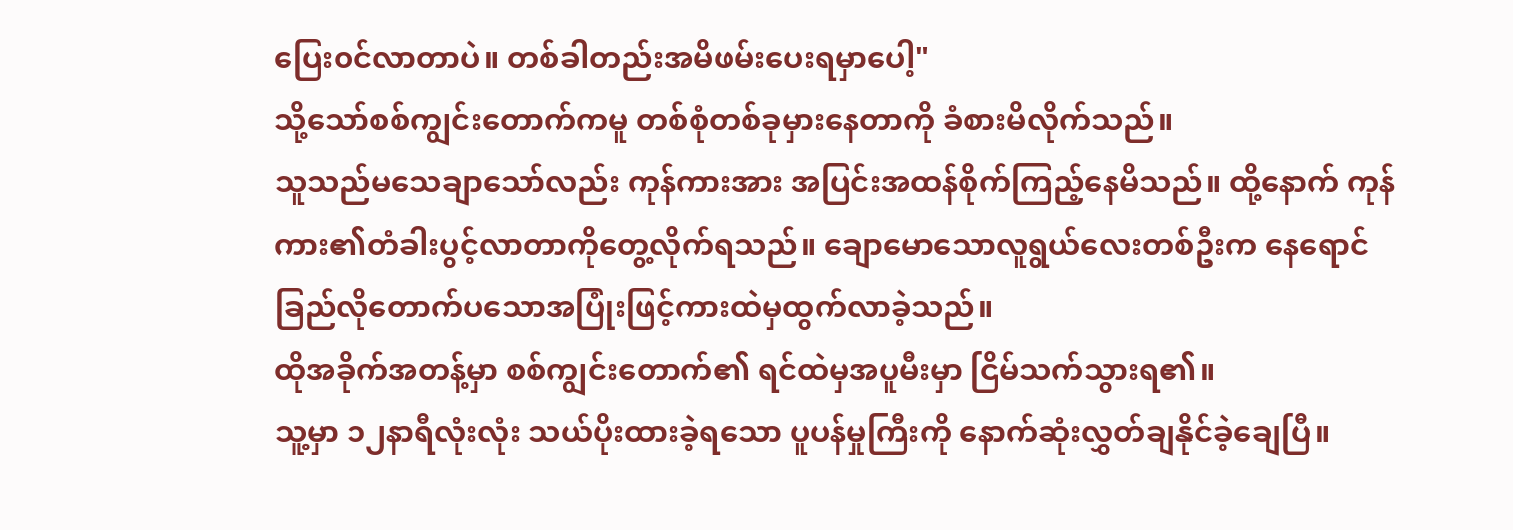ပြေး၀င်လာတာပဲ။ တစ်ခါတည်းအမိဖမ်းပေးရမှာပေါ့"
သို့သော်စစ်ကျွင်းတောက်ကမူ တစ်စုံတစ်ခုမှားနေတာကို ခံစားမိလိုက်သည်။
သူသည်မသေချာသော်လည်း ကုန်ကားအား အပြင်းအထန်စိုက်ကြည့်နေမိသည်။ ထို့နောက် ကုန်ကား၏တံခါးပွင့်လာတာကိုတွေ့လိုက်ရသည်။ ချောမောသောလူရွယ်လေးတစ်ဦးက နေရောင်ခြည်လိုတောက်ပသောအပြုံးဖြင့်ကားထဲမှထွက်လာခဲ့သည်။
ထိုအခိုက်အတန့်မှာ စစ်ကျွင်းတောက်၏ ရင်ထဲမှအပူမီးမှာ ငြိမ်သက်သွားရ၏။
သူ့မှာ ၁၂နာရီလုံးလုံး သယ်ပိုးထားခဲ့ရသော ပူပန်မှုကြီးကို နောက်ဆုံးလွှတ်ချနိုင်ခဲ့ချေပြီ။